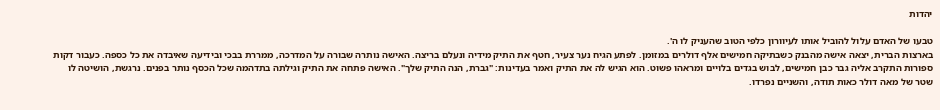יהדות

טבעו של האדם עלול להוביל אותו לעיוורון כלפי הטוב שהעניק לו ה'.
בארצות הברית, יצאה אישה מהבנק כשבתיקה חמישים אלף דולרים במזומן. לפתע הגיח נער צעיר, חטף את התיק מידיה ונעלם בריצה. האישה נותרה שבורה על המדרכה, ממררת בבכי ובידיעה שאיבדה את כל כספה. כעבור דקות ספורות התקרב אליה גבר כבן חמישים, לבוש בגדים בלויים ומראהו פשוט. הוא הגיש לה את התיק ואמר בעדינות: "גברת, הנה התיק שלך". האישה פתחה את התיק וגילתה בתדהמה שכל הכסף נותר בפנים. נרגשת, הושיטה לו שטר של מאה דולר כאות תודה, והשניים נפרדו.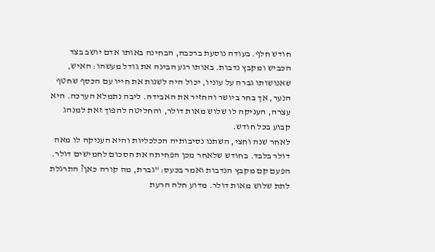חודש חלף. בעודה נוסעת ברכבה, הבחינה באותו אדם יושב בצד הכביש ומקבץ נדבות. באותו רגע הבינה את גודל מעשהו: האיש, שאנושותו גברה על עוניו, יכול היה לשנות את חייו עם הכסף שחטף הנער, אך בחר ביושר והחזיר את האבידה. ליבה נתמלא הערכה. היא עצרה, העניקה לו שלוש מאות דולר, והחליטה להפוך זאת למנהג קבוע בכל חודש.
לאחר שנה וחצי, השתנו נסיבותיה הכלכליות והיא העניקה לו מאה דולר בלבד. בחודש שלאחר מכן הפחיתה את הסכום לחמישים דולר. הפעם קם מקבץ הנדבות ואמר בכעס: "גברת, מה קורה כאן? התרגלת לתת שלוש מאות דולר. מדוע חלה הרעת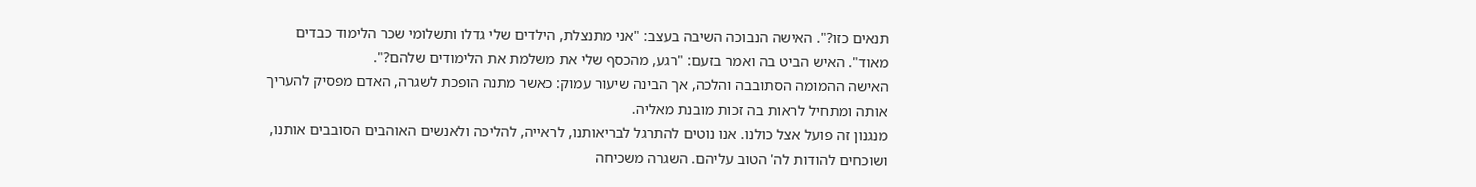תנאים כזו?". האישה הנבוכה השיבה בעצב: "אני מתנצלת, הילדים שלי גדלו ותשלומי שכר הלימוד כבדים מאוד". האיש הביט בה ואמר בזעם: "רגע, מהכסף שלי את משלמת את הלימודים שלהם?".
האישה ההמומה הסתובבה והלכה, אך הבינה שיעור עמוק: כאשר מתנה הופכת לשגרה, האדם מפסיק להעריך אותה ומתחיל לראות בה זכות מובנת מאליה.
מנגנון זה פועל אצל כולנו. אנו נוטים להתרגל לבריאותנו, לראייה, להליכה ולאנשים האוהבים הסובבים אותנו, ושוכחים להודות לה' הטוב עליהם. השגרה משכיחה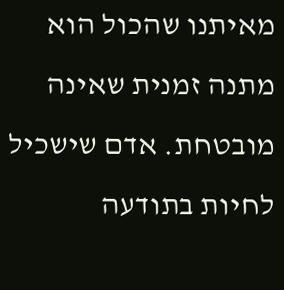מאיתנו שהכול הוא מתנה זמנית שאינה מובטחת. אדם שישכיל לחיות בתודעה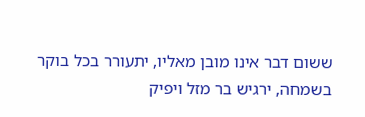ששום דבר אינו מובן מאליו, יתעורר בכל בוקר בשמחה, ירגיש בר מזל ויפיק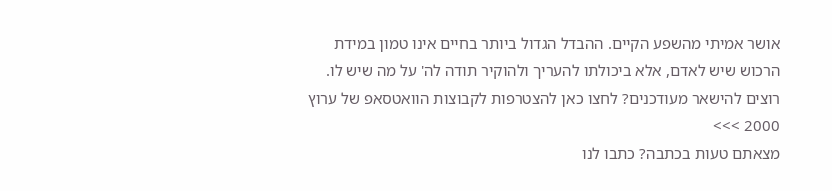אושר אמיתי מהשפע הקיים. ההבדל הגדול ביותר בחיים אינו טמון במידת הרכוש שיש לאדם, אלא ביכולתו להעריך ולהוקיר תודה לה' על מה שיש לו.
רוצים להישאר מעודכנים? לחצו כאן להצטרפות לקבוצות הוואטסאפ של ערוץ 2000 >>>
מצאתם טעות בכתבה? כתבו לנו